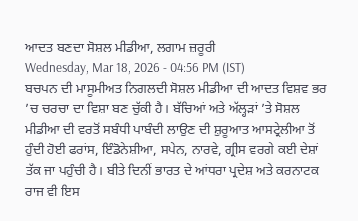ਆਦਤ ਬਣਦਾ ਸੋਸ਼ਲ ਮੀਡੀਆ, ਲਗਾਮ ਜ਼ਰੂਰੀ
Wednesday, Mar 18, 2026 - 04:56 PM (IST)
ਬਚਪਨ ਦੀ ਮਾਸੂਮੀਅਤ ਨਿਗਲਦੀ ਸੋਸ਼ਲ ਮੀਡੀਆ ਦੀ ਆਦਤ ਵਿਸ਼ਵ ਭਰ ’ਚ ਚਰਚਾ ਦਾ ਵਿਸ਼ਾ ਬਣ ਚੁੱਕੀ ਹੈ। ਬੱਚਿਆਂ ਅਤੇ ਅੱਲ੍ਹੜਾਂ ’ਤੇ ਸੋਸ਼ਲ ਮੀਡੀਆ ਦੀ ਵਰਤੋਂ ਸਬੰਧੀ ਪਾਬੰਦੀ ਲਾਉਣ ਦੀ ਸ਼ੁਰੂਆਤ ਆਸਟ੍ਰੇਲੀਆ ਤੋਂ ਹੁੰਦੀ ਹੋਈ ਫਰਾਂਸ, ਇੰਡੋਨੇਸ਼ੀਆ, ਸਪੇਨ, ਨਾਰਵੇ, ਗ੍ਰੀਸ ਵਰਗੇ ਕਈ ਦੇਸ਼ਾਂ ਤੱਕ ਜਾ ਪਹੁੰਚੀ ਹੈ। ਬੀਤੇ ਦਿਨੀਂ ਭਾਰਤ ਦੇ ਆਂਧਰਾ ਪ੍ਰਦੇਸ਼ ਅਤੇ ਕਰਨਾਟਕ ਰਾਜ ਵੀ ਇਸ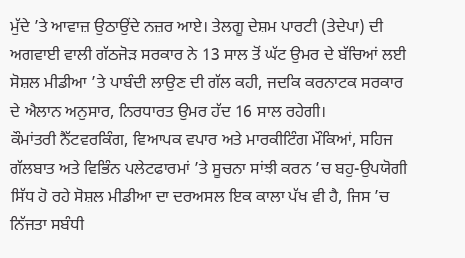ਮੁੱਦੇ ’ਤੇ ਆਵਾਜ਼ ਉਠਾਉਂਦੇ ਨਜ਼ਰ ਆਏ। ਤੇਲਗੂ ਦੇਸ਼ਮ ਪਾਰਟੀ (ਤੇਦੇਪਾ) ਦੀ ਅਗਵਾਈ ਵਾਲੀ ਗੱਠਜੋੜ ਸਰਕਾਰ ਨੇ 13 ਸਾਲ ਤੋਂ ਘੱਟ ਉਮਰ ਦੇ ਬੱਚਿਆਂ ਲਈ ਸੋਸ਼ਲ ਮੀਡੀਆ ’ਤੇ ਪਾਬੰਦੀ ਲਾਉਣ ਦੀ ਗੱਲ ਕਹੀ, ਜਦਕਿ ਕਰਨਾਟਕ ਸਰਕਾਰ ਦੇ ਐਲਾਨ ਅਨੁਸਾਰ, ਨਿਰਧਾਰਤ ਉਮਰ ਹੱਦ 16 ਸਾਲ ਰਹੇਗੀ।
ਕੌਮਾਂਤਰੀ ਨੈੱਟਵਰਕਿੰਗ, ਵਿਆਪਕ ਵਪਾਰ ਅਤੇ ਮਾਰਕੀਟਿੰਗ ਮੌਕਿਆਂ, ਸਹਿਜ ਗੱਲਬਾਤ ਅਤੇ ਵਿਭਿੰਨ ਪਲੇਟਫਾਰਮਾਂ ’ਤੇ ਸੂਚਨਾ ਸਾਂਝੀ ਕਰਨ ’ਚ ਬਹੁ-ਉਪਯੋਗੀ ਸਿੱਧ ਹੋ ਰਹੇ ਸੋਸ਼ਲ ਮੀਡੀਆ ਦਾ ਦਰਅਸਲ ਇਕ ਕਾਲਾ ਪੱਖ ਵੀ ਹੈ, ਜਿਸ ’ਚ ਨਿੱਜਤਾ ਸਬੰਧੀ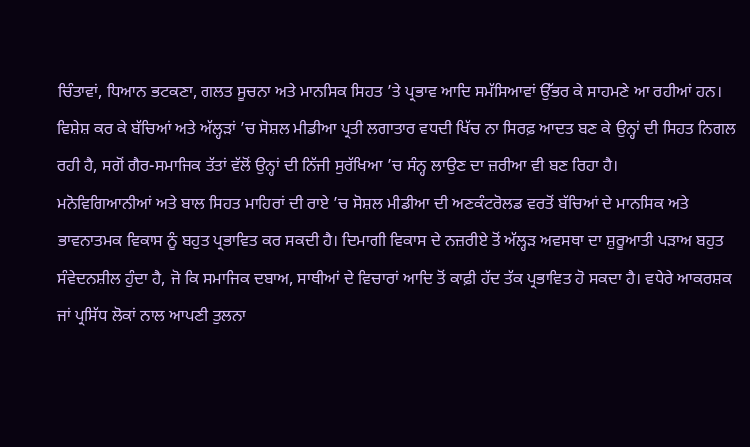ਚਿੰਤਾਵਾਂ, ਧਿਆਨ ਭਟਕਣਾ, ਗਲਤ ਸੂਚਨਾ ਅਤੇ ਮਾਨਸਿਕ ਸਿਹਤ ’ਤੇ ਪ੍ਰਭਾਵ ਆਦਿ ਸਮੱਸਿਆਵਾਂ ਉੱਭਰ ਕੇ ਸਾਹਮਣੇ ਆ ਰਹੀਆਂ ਹਨ। ਵਿਸ਼ੇਸ਼ ਕਰ ਕੇ ਬੱਚਿਆਂ ਅਤੇ ਅੱਲ੍ਹੜਾਂ ’ਚ ਸੋਸ਼ਲ ਮੀਡੀਆ ਪ੍ਰਤੀ ਲਗਾਤਾਰ ਵਧਦੀ ਖਿੱਚ ਨਾ ਸਿਰਫ਼ ਆਦਤ ਬਣ ਕੇ ਉਨ੍ਹਾਂ ਦੀ ਸਿਹਤ ਨਿਗਲ ਰਹੀ ਹੈ, ਸਗੋਂ ਗੈਰ-ਸਮਾਜਿਕ ਤੱਤਾਂ ਵੱਲੋਂ ਉਨ੍ਹਾਂ ਦੀ ਨਿੱਜੀ ਸੁਰੱਖਿਆ ’ਚ ਸੰਨ੍ਹ ਲਾਉਣ ਦਾ ਜ਼ਰੀਆ ਵੀ ਬਣ ਰਿਹਾ ਹੈ।
ਮਨੋਵਿਗਿਆਨੀਆਂ ਅਤੇ ਬਾਲ ਸਿਹਤ ਮਾਹਿਰਾਂ ਦੀ ਰਾਏ ’ਚ ਸੋਸ਼ਲ ਮੀਡੀਆ ਦੀ ਅਣਕੰਟਰੋਲਡ ਵਰਤੋਂ ਬੱਚਿਆਂ ਦੇ ਮਾਨਸਿਕ ਅਤੇ ਭਾਵਨਾਤਮਕ ਵਿਕਾਸ ਨੂੰ ਬਹੁਤ ਪ੍ਰਭਾਵਿਤ ਕਰ ਸਕਦੀ ਹੈ। ਦਿਮਾਗੀ ਵਿਕਾਸ ਦੇ ਨਜ਼ਰੀਏ ਤੋਂ ਅੱਲ੍ਹੜ ਅਵਸਥਾ ਦਾ ਸ਼ੁਰੂਆਤੀ ਪੜਾਅ ਬਹੁਤ ਸੰਵੇਦਨਸ਼ੀਲ ਹੁੰਦਾ ਹੈ, ਜੋ ਕਿ ਸਮਾਜਿਕ ਦਬਾਅ, ਸਾਥੀਆਂ ਦੇ ਵਿਚਾਰਾਂ ਆਦਿ ਤੋਂ ਕਾਫ਼ੀ ਹੱਦ ਤੱਕ ਪ੍ਰਭਾਵਿਤ ਹੋ ਸਕਦਾ ਹੈ। ਵਧੇਰੇ ਆਕਰਸ਼ਕ ਜਾਂ ਪ੍ਰਸਿੱਧ ਲੋਕਾਂ ਨਾਲ ਆਪਣੀ ਤੁਲਨਾ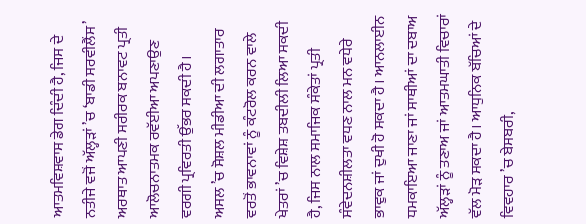ਆਤਮਵਿਸ਼ਵਾਸ ਡੇਗ ਦਿੰਦੀ ਹੈ, ਜਿਸ ਦੇ ਨਤੀਜੇ ਵਜੋਂ ਅੱਲ੍ਹੜਾਂ ’ਚ ‘ਬਾਡੀ ਸਰਵੀਲੈਂਸ’ ਅਰਥਾਤ ਆਪਣੀ ਸਰੀਰਕ ਬਨਾਵਟ ਪ੍ਰਤੀ ਆਲੋਚਨਾਤਮਕ ਰਵੱਈਆ ਅਪਣਾਉਣ ਵਰਗੀ ਪ੍ਰਵਿਰਤੀ ਉੱਭਰ ਸਕਦੀ ਹੈ।
ਅਸਲ ’ਚ ਸੋਸ਼ਲ ਮੀਡੀਆ ਦੀ ਲਗਾਤਾਰ ਵਰਤੋਂ ਭਾਵਨਾਵਾਂ ਨੂੰ ਕੰਟਰੋਲ ਕਰਨ ਵਾਲੇ ਖੇਤਰਾਂ ’ਚ ਵਿਸ਼ੇਸ਼ ਤਬਦੀਲੀ ਲਿਆ ਸਕਦੀ ਹੈ, ਜਿਸ ਨਾਲ ਸਮਾਜਿਕ ਸੰਕੇਤਾਂ ਪ੍ਰਤੀ ਸੰਵੇਦਨਸ਼ੀਲਤਾ ਵਧਣ ਨਾਲ ਮਨ ਵਧੇਰੇ ਭਾਵੁਕ ਜਾਂ ਦੁਖੀ ਹੋ ਸਕਦਾ ਹੈ। ਆਨਲਾਈਨ ਧਮਕਾਇਆ ਜਾਣਾ ਜਾਂ ਸਾਥੀਆਂ ਦਾ ਦਬਾਅ ਅੱਲ੍ਹੜਾਂ ਨੂੰ ਤਣਾਅ ਜਾਂ ਆਤਮਘਾਤੀ ਵਿਚਾਰਾਂ ਵੱਲ ਮੋੜ ਸਕਦਾ ਹੈ। ਆਧੁਨਿਕ ਬੱਚਿਆਂ ਦੇ ਵਿਵਹਾਰ ’ਚ ਬੇਸਬਰੀ,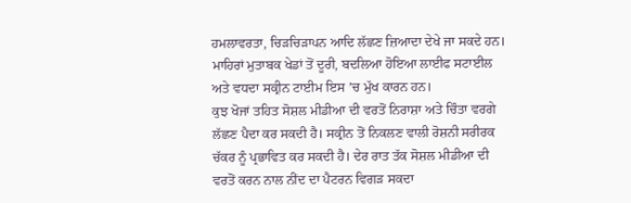ਹਮਲਾਵਰਤਾ, ਚਿੜਚਿੜਾਪਨ ਆਦਿ ਲੱਛਣ ਜ਼ਿਆਦਾ ਦੇਖੇ ਜਾ ਸਕਦੇ ਹਨ। ਮਾਹਿਰਾਂ ਮੁਤਾਬਕ ਖੇਡਾਂ ਤੋਂ ਦੂਰੀ, ਬਦਲਿਆ ਹੋਇਆ ਲਾਈਫ ਸਟਾਈਲ ਅਤੇ ਵਧਦਾ ਸਕ੍ਰੀਨ ਟਾਈਮ ਇਸ ’ਚ ਮੁੱਖ ਕਾਰਨ ਹਨ।
ਕੁਝ ਖੋਜਾਂ ਤਹਿਤ ਸੋਸ਼ਲ ਮੀਡੀਆ ਦੀ ਵਰਤੋਂ ਨਿਰਾਸ਼ਾ ਅਤੇ ਚਿੰਤਾ ਵਰਗੇ ਲੱਛਣ ਪੈਦਾ ਕਰ ਸਕਦੀ ਹੈ। ਸਕ੍ਰੀਨ ਤੋਂ ਨਿਕਲਣ ਵਾਲੀ ਰੋਸ਼ਨੀ ਸਰੀਰਕ ਚੱਕਰ ਨੂੰ ਪ੍ਰਭਾਵਿਤ ਕਰ ਸਕਦੀ ਹੈ। ਦੇਰ ਰਾਤ ਤੱਕ ਸੋਸ਼ਲ ਮੀਡੀਆ ਦੀ ਵਰਤੋਂ ਕਰਨ ਨਾਲ ਨੀਂਦ ਦਾ ਪੈਟਰਨ ਵਿਗੜ ਸਕਦਾ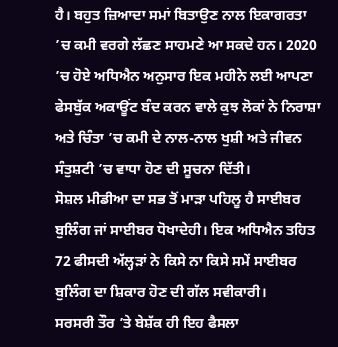ਹੈ। ਬਹੁਤ ਜ਼ਿਆਦਾ ਸਮਾਂ ਬਿਤਾਉਣ ਨਾਲ ਇਕਾਗਰਤਾ ’ਚ ਕਮੀ ਵਰਗੇ ਲੱਛਣ ਸਾਹਮਣੇ ਆ ਸਕਦੇ ਹਨ। 2020 ’ਚ ਹੋਏ ਅਧਿਐਨ ਅਨੁਸਾਰ ਇਕ ਮਹੀਨੇ ਲਈ ਆਪਣਾ ਫੇਸਬੁੱਕ ਅਕਾਊਂਟ ਬੰਦ ਕਰਨ ਵਾਲੇ ਕੁਝ ਲੋਕਾਂ ਨੇ ਨਿਰਾਸ਼ਾ ਅਤੇ ਚਿੰਤਾ ’ਚ ਕਮੀ ਦੇ ਨਾਲ-ਨਾਲ ਖੁਸ਼ੀ ਅਤੇ ਜੀਵਨ ਸੰਤੁਸ਼ਟੀ ’ਚ ਵਾਧਾ ਹੋਣ ਦੀ ਸੂਚਨਾ ਦਿੱਤੀ।
ਸੋਸ਼ਲ ਮੀਡੀਆ ਦਾ ਸਭ ਤੋਂ ਮਾੜਾ ਪਹਿਲੂ ਹੈ ਸਾਈਬਰ ਬੁਲਿੰਗ ਜਾਂ ਸਾਈਬਰ ਧੋਖਾਦੇਹੀ। ਇਕ ਅਧਿਐਨ ਤਹਿਤ 72 ਫੀਸਦੀ ਅੱਲ੍ਹੜਾਂ ਨੇ ਕਿਸੇ ਨਾ ਕਿਸੇ ਸਮੇਂ ਸਾਈਬਰ ਬੁਲਿੰਗ ਦਾ ਸ਼ਿਕਾਰ ਹੋਣ ਦੀ ਗੱਲ ਸਵੀਕਾਰੀ।
ਸਰਸਰੀ ਤੌਰ ’ਤੇ ਬੇਸ਼ੱਕ ਹੀ ਇਹ ਫੈਸਲਾ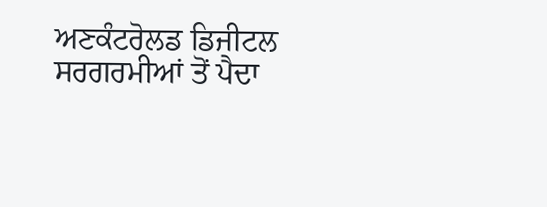ਅਣਕੰਟਰੋਲਡ ਡਿਜੀਟਲ ਸਰਗਰਮੀਆਂ ਤੋਂ ਪੈਦਾ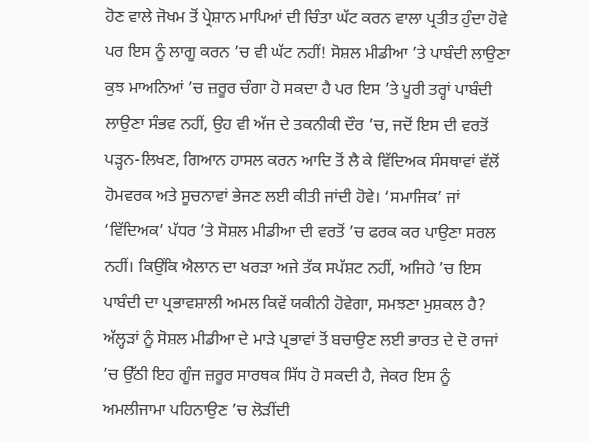ਹੋਣ ਵਾਲੇ ਜੋਖਮ ਤੋਂ ਪ੍ਰੇਸ਼ਾਨ ਮਾਪਿਆਂ ਦੀ ਚਿੰਤਾ ਘੱਟ ਕਰਨ ਵਾਲਾ ਪ੍ਰਤੀਤ ਹੁੰਦਾ ਹੋਵੇ ਪਰ ਇਸ ਨੂੰ ਲਾਗੂ ਕਰਨ ’ਚ ਵੀ ਘੱਟ ਨਹੀਂ! ਸੋਸ਼ਲ ਮੀਡੀਆ ’ਤੇ ਪਾਬੰਦੀ ਲਾਉਣਾ ਕੁਝ ਮਾਅਨਿਆਂ ’ਚ ਜ਼ਰੂਰ ਚੰਗਾ ਹੋ ਸਕਦਾ ਹੈ ਪਰ ਇਸ ’ਤੇ ਪੂਰੀ ਤਰ੍ਹਾਂ ਪਾਬੰਦੀ ਲਾਉਣਾ ਸੰਭਵ ਨਹੀਂ, ਉਹ ਵੀ ਅੱਜ ਦੇ ਤਕਨੀਕੀ ਦੌਰ ’ਚ, ਜਦੋਂ ਇਸ ਦੀ ਵਰਤੋਂ ਪੜ੍ਹਨ-ਲਿਖਣ, ਗਿਆਨ ਹਾਸਲ ਕਰਨ ਆਦਿ ਤੋਂ ਲੈ ਕੇ ਵਿੱਦਿਅਕ ਸੰਸਥਾਵਾਂ ਵੱਲੋਂ ਹੋਮਵਰਕ ਅਤੇ ਸੂਚਨਾਵਾਂ ਭੇਜਣ ਲਈ ਕੀਤੀ ਜਾਂਦੀ ਹੋਵੇ। ‘ਸਮਾਜਿਕ’ ਜਾਂ ‘ਵਿੱਦਿਅਕ’ ਪੱਧਰ ’ਤੇ ਸੋਸ਼ਲ ਮੀਡੀਆ ਦੀ ਵਰਤੋਂ ’ਚ ਫਰਕ ਕਰ ਪਾਉਣਾ ਸਰਲ ਨਹੀਂ। ਕਿਉਂਕਿ ਐਲਾਨ ਦਾ ਖਰੜਾ ਅਜੇ ਤੱਕ ਸਪੱਸ਼ਟ ਨਹੀਂ, ਅਜਿਹੇ ’ਚ ਇਸ ਪਾਬੰਦੀ ਦਾ ਪ੍ਰਭਾਵਸ਼ਾਲੀ ਅਮਲ ਕਿਵੇਂ ਯਕੀਨੀ ਹੋਵੇਗਾ, ਸਮਝਣਾ ਮੁਸ਼ਕਲ ਹੈ?
ਅੱਲ੍ਹੜਾਂ ਨੂੰ ਸੋਸ਼ਲ ਮੀਡੀਆ ਦੇ ਮਾੜੇ ਪ੍ਰਭਾਵਾਂ ਤੋਂ ਬਚਾਉਣ ਲਈ ਭਾਰਤ ਦੇ ਦੋ ਰਾਜਾਂ ’ਚ ਉੱਠੀ ਇਹ ਗੂੰਜ ਜ਼ਰੂਰ ਸਾਰਥਕ ਸਿੱਧ ਹੋ ਸਕਦੀ ਹੈ, ਜੇਕਰ ਇਸ ਨੂੰ ਅਮਲੀਜਾਮਾ ਪਹਿਨਾਉਣ ’ਚ ਲੋੜੀਂਦੀ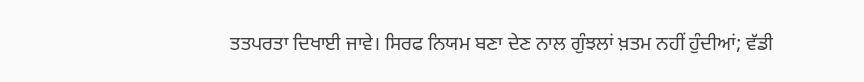ਤਤਪਰਤਾ ਦਿਖਾਈ ਜਾਵੇ। ਸਿਰਫ ਨਿਯਮ ਬਣਾ ਦੇਣ ਨਾਲ ਗੁੰਝਲਾਂ ਖ਼ਤਮ ਨਹੀਂ ਹੁੰਦੀਆਂ; ਵੱਡੀ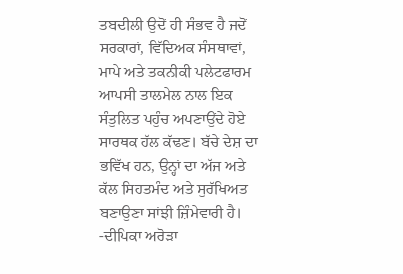ਤਬਦੀਲੀ ਉਦੋਂ ਹੀ ਸੰਭਵ ਹੈ ਜਦੋਂ ਸਰਕਾਰਾਂ, ਵਿੱਦਿਅਕ ਸੰਸਥਾਵਾਂ, ਮਾਪੇ ਅਤੇ ਤਕਨੀਕੀ ਪਲੇਟਫਾਰਮ ਆਪਸੀ ਤਾਲਮੇਲ ਨਾਲ ਇਕ ਸੰਤੁਲਿਤ ਪਹੁੰਚ ਅਪਣਾਉਂਦੇ ਹੋਏ ਸਾਰਥਕ ਹੱਲ ਕੱਢਣ। ਬੱਚੇ ਦੇਸ਼ ਦਾ ਭਵਿੱਖ ਹਨ, ਉਨ੍ਹਾਂ ਦਾ ਅੱਜ ਅਤੇ ਕੱਲ ਸਿਹਤਮੰਦ ਅਤੇ ਸੁਰੱਖਿਅਤ ਬਣਾਉਣਾ ਸਾਂਝੀ ਜ਼ਿੰਮੇਵਾਰੀ ਹੈ।
-ਦੀਪਿਕਾ ਅਰੋੜਾ